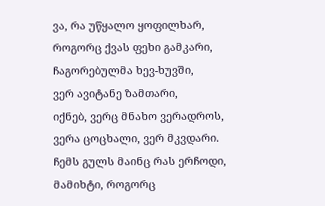ვა, რა უწყალო ყოფილხარ,
როგორც ქვას ფეხი გამკარი,
ჩაგორებულმა ხევ-ხუვში,
ვერ ავიტანე ზამთარი,
იქნებ, ვერც მნახო ვერადროს,
ვერა ცოცხალი, ვერ მკვდარი.
ჩემს გულს მაინც რას ერჩოდი,
მამიხტი, როგორც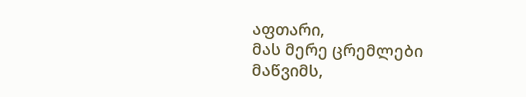აფთარი,
მას მერე ცრემლები მაწვიმს,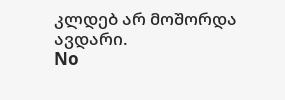კლდებ არ მოშორდა ავდარი.
No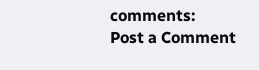comments:
Post a Comment